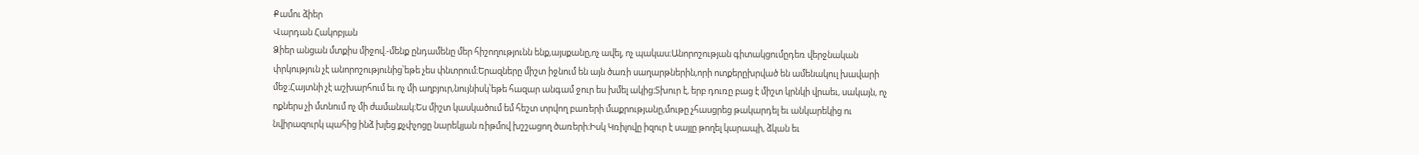Քամու ձիեր
Վարդան Հակոբյան
Ձիեր անցան մտքիս միջով.-մենք ընդամենը մեր հիշողությունն ենք,այսքանը,ոչ ավել, ոչ պակաս։Անորոշության գիտակցումըդեռ վերջնական փրկություն չէ անորոշությունից՝եթե չես փնտրում։Երազները միշտ իջնում են այն ծառի սաղարթներին,որի ոտքերըխրված են ամենակուլ խավարի մեջ։Հայտնի չէ աշխարհում եւ ոչ մի աղբյուր,նույնիսկ՝եթե հազար անգամ ջուր ես խմել ակից։Տխուր է, երբ դուռը բաց է միշտ կրնկի վրաեւ, սակայն, ոչ ոքներս չի մտնում ոչ մի ժամանակ։Ես միշտ կասկածում եմ հեշտ տրվող բառերի մաքրությանը,մութը չհասցրեց թակարդել եւ անկարեկից ու նվիրազուրկ պահից ինձ խլեց քչփչոցը նարեկյան ռիթմով խշշացող ծառերի։Իսկ Կռիլովը իզուր է սայլը թողել կարապի, ձկան եւ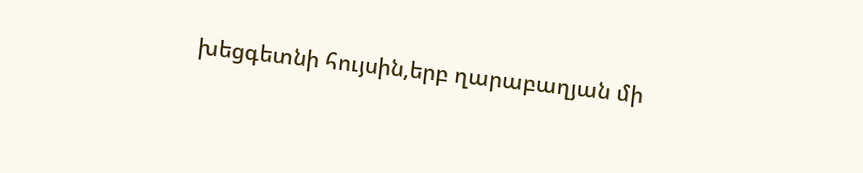խեցգետնի հույսին,երբ ղարաբաղյան մի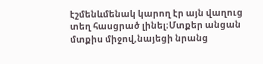էշմենևմենակ կարող էր այն վաղուց տեղ հասցրած լինել։Մտքեր անցան մտքիս միջով,նայեցի նրանց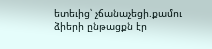ետեւից՝ չճանաչեցի.քամու ձիերի ընթացքն էր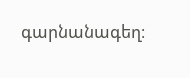գարնանագեղ։